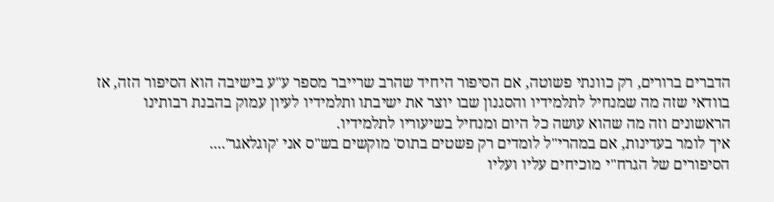הדברים ברורים, רק כוונתי פשוטה, אם הסיפור היחיד שהרב שרייבר מספר ע"ע בישיבה הוא הסיפור הזה, אז בוודאי שזה מה שמנחיל לתלמידיו והסגנון שבו יוצר את ישיבתו ותלמידיו לעיון עמוק בהבנת רבותינו הראשונים וזה מה שהוא עושה כל היום ומנחיל בשיעוריו לתלמידיו.
איך לומר בעדינות, אם במהרי"ל לומדים רק פשטים בתוס' מוקשים בש"ס אני 'קוגלאגר'....
הסיפורים של הגרח"י מוכיחים עליו ועליו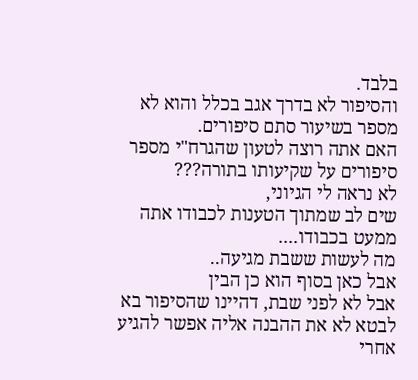בלבד.
והסיפור לא בדרך אגב בכלל והוא לא מספר בשיעור סתם סיפורים.
האם אתה רוצה לטעון שהגרח"י מספר סיפורים על שקיעותו בתורה???
לא נראה לי הגיוני,
שים לב שמתוך הטענות לכבודו אתה ממעט בכבודו....
מה לעשות ששבת מגיעה..
אבל כאן בסוף הוא כן הבין
אבל לא לפני שבת, דהיינו שהסיפור בא לבטא לא את ההבנה אליה אפשר להגיע אחרי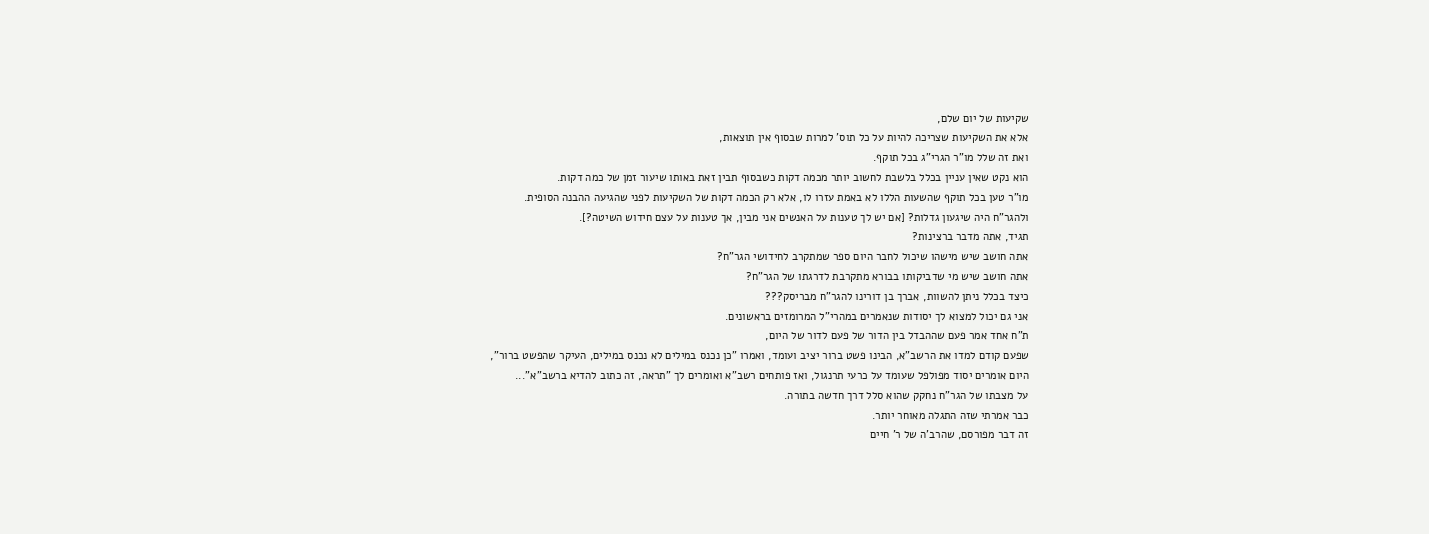שקיעות של יום שלם,
אלא את השקיעות שצריכה להיות על כל תוס' למרות שבסוף אין תוצאות,
ואת זה שלל מו"ר הגרי"ג בכל תוקף.
הוא נקט שאין עניין בכלל בלשבת לחשוב יותר מכמה דקות כשבסוף תבין זאת באותו שיעור זמן של כמה דקות.
מו"ר טען בכל תוקף שהשעות הללו לא באמת עזרו לו, אלא רק הכמה דקות של השקיעות לפני שהגיעה ההבנה הסופית.
ולהגר"ח היה שיגעון גדלות? [אם יש לך טענות על האנשים אני מבין, אך טענות על עצם חידוש השיטה?].
תגיד, אתה מדבר ברצינות?
אתה חושב שיש מישהו שיכול לחבר היום ספר שמתקרב לחידושי הגר"ח?
אתה חושב שיש מי שדביקותו בבורא מתקרבת לדרגתו של הגר"ח?
כיצד בכלל ניתן להשוות, אברך בן דורינו להגר"ח מבריסק???
אני גם יכול למצוא לך יסודות שנאמרים במהרי"ל המרומזים בראשונים.
ת"ח אחד אמר פעם שההבדל בין הדור של פעם לדור של היום,
שפעם קודם למדו את הרשב"א, הבינו פשט ברור יציב ועומד, ואמרו "כן נכנס במילים לא נכנס במילים, העיקר שהפשט ברור",
היום אומרים יסוד מפולפל שעומד על כרעי תרנגול, ואז פותחים רשב"א ואומרים לך "תראה, זה כתוב להדיא ברשב"א"...
על מצבתו של הגר"ח נחקק שהוא סלל דרך חדשה בתורה.
כבר אמרתי שזה התגלה מאוחר יותר.
זה דבר מפורסם, שהרב'ה של ר' חיים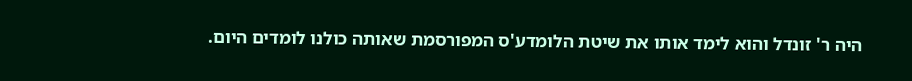היה ר' זונדל והוא לימד אותו את שיטת הלומדע'ס המפורסמת שאותה כולנו לומדים היום.